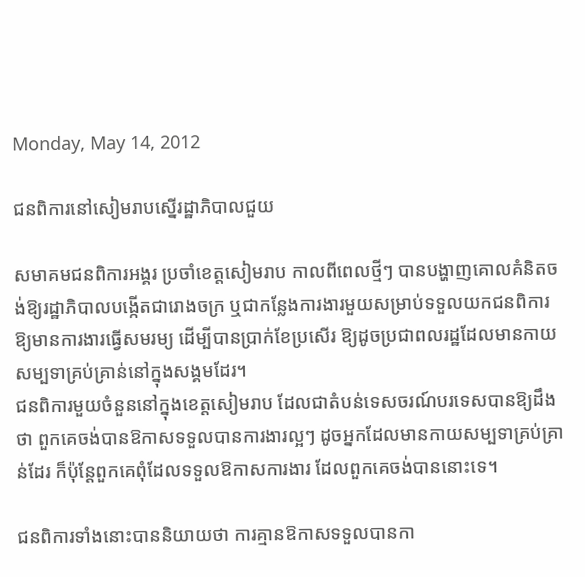Monday, May 14, 2012

ជនពិការនៅសៀមរាបស្នើរដ្ឋាភិបាលជួយ

សមាគមជនពិការអង្គរ ប្រចាំខេត្តសៀមរាប កាលពីពេលថ្មីៗ បានបង្ហាញគោលគំនិតចង់ឱ្យរដ្ឋាភិបាលបង្កើតជារោងចក្រ ឬជាកន្លែងការងារមួយសម្រាប់ទទួលយកជនពិការ ឱ្យមានការងារធ្វើសមរម្យ ដើម្បីបានប្រាក់ខែប្រសើរ ឱ្យដូចប្រជាពលរដ្ឋដែលមានកាយសម្បទាគ្រប់គ្រាន់នៅក្នុងសង្គមដែរ។
ជនពិការមួយចំនួននៅក្នុងខេត្តសៀមរាប ដែលជាតំបន់ទេសចរណ៍បរទេសបានឱ្យដឹងថា ពួកគេចង់បានឱកាសទទួលបានការងារល្អៗ ដូចអ្នកដែលមានកាយសម្បទាគ្រប់គ្រាន់ដែរ ក៏ប៉ុន្តែពួកគេពុំដែលទទួលឱកាសការងារ ដែលពួកគេចង់បាននោះទេ។

ជនពិការទាំងនោះបាននិយាយថា ការគ្មានឱកាសទទួលបានកា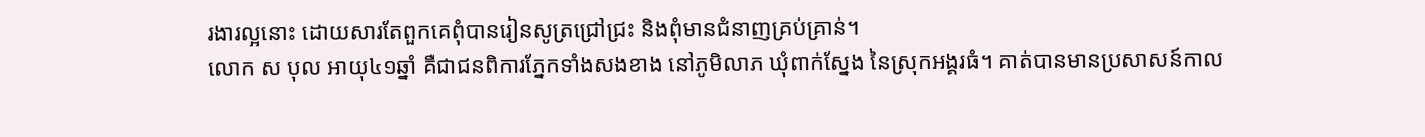រងារល្អនោះ ដោយសារតែពួកគេពុំបានរៀនសូត្រជ្រៅជ្រះ និងពុំមានជំនាញគ្រប់គ្រាន់។
លោក ស បុល អាយុ៤១ឆ្នាំ គឺជាជនពិការភ្នែកទាំងសងខាង នៅភូមិលាភ ឃុំពាក់ស្នែង នៃស្រុកអង្គរធំ។ គាត់បានមានប្រសាសន៍កាល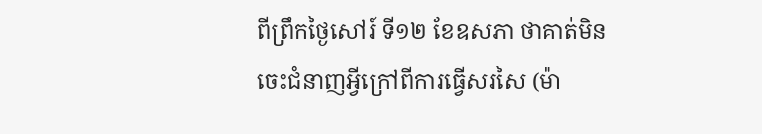ពីព្រឹកថ្ងៃសៅរ៍ ទី១២ ខែឧសភា ថាគាត់មិនចេះជំនាញអ្វីក្រៅពីការធ្វើសរសៃ (ម៉ា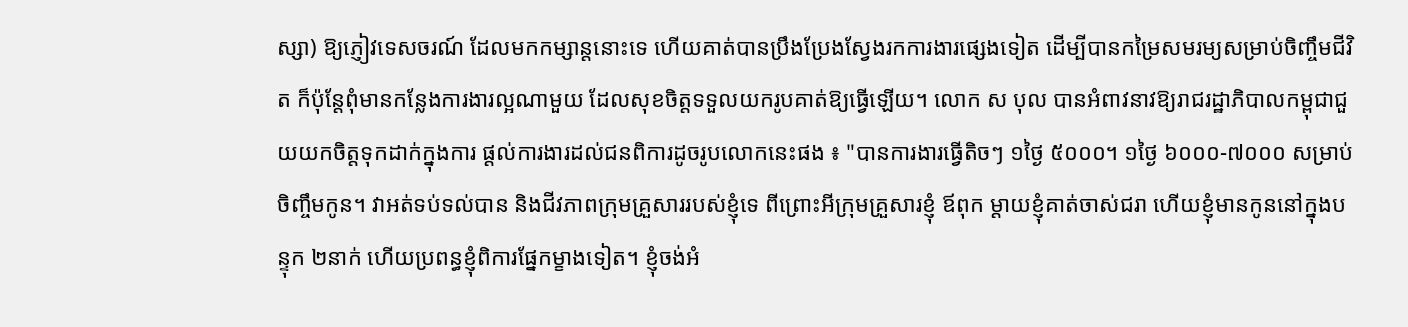ស្សា) ឱ្យភ្ញៀវទេសចរណ៍ ដែលមកកម្សាន្តនោះទេ ហើយគាត់បានប្រឹងប្រែងស្វែងរកការងារផ្សេងទៀត ដើម្បីបានកម្រៃសមរម្យសម្រាប់ចិញ្ចឹមជីវិត ក៏ប៉ុន្តែពុំមានកន្លែងការងារល្អណាមួយ ដែលសុខចិត្តទទួលយករូបគាត់ឱ្យធ្វើឡើយ។ លោក ស បុល បានអំពាវនាវឱ្យរាជរដ្ឋាភិបាលកម្ពុជាជួយយកចិត្តទុកដាក់ក្នុងការ ផ្ដល់ការងារដល់ជនពិការដូចរូបលោកនេះផង ៖ "បានការងារធ្វើតិចៗ ១ថ្ងៃ ៥០០០។ ១ថ្ងៃ ៦០០០-៧០០០ សម្រាប់ចិញ្ចឹមកូន។ វាអត់ទប់ទល់បាន និងជីវភាពក្រុមគ្រួសាររបស់ខ្ញុំទេ ពីព្រោះអីក្រុមគ្រួសារខ្ញុំ ឪពុក ម្ដាយខ្ញុំគាត់ចាស់ជរា ហើយខ្ញុំមានកូននៅក្នុងបន្ទុក ២នាក់ ហើយប្រពន្ធខ្ញុំពិការផ្នែកម្ខាងទៀត។ ខ្ញុំចង់អំ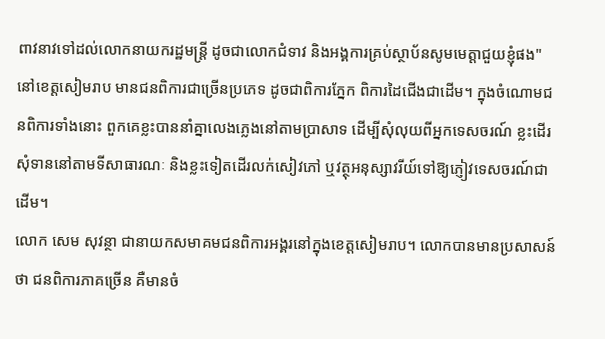ពាវនាវទៅដល់លោកនាយករដ្ឋមន្ត្រី ដូចជាលោកជំទាវ និងអង្គការគ្រប់ស្ថាប័នសូមមេត្តាជួយខ្ញុំផង"
នៅខេត្តសៀមរាប មានជនពិការជាច្រើនប្រភេទ ដូចជាពិការភ្នែក ពិការដៃជើងជាដើម។ ក្នុងចំណោមជនពិការទាំងនោះ ពួកគេខ្លះបាននាំគ្នាលេងភ្លេងនៅតាមប្រាសាទ ដើម្បីសុំលុយពីអ្នកទេសចរណ៍ ខ្លះដើរសុំទាននៅតាមទីសាធារណៈ និងខ្លះទៀតដើរលក់សៀវភៅ ឬវត្ថុអនុស្សាវរីយ៍ទៅឱ្យភ្ញៀវទេសចរណ៍ជាដើម។
លោក សេម សុវន្ថា ជានាយកសមាគមជនពិការអង្គរនៅក្នុងខេត្តសៀមរាប។ លោកបានមានប្រសាសន៍ថា ជនពិការភាគច្រើន គឺមានចំ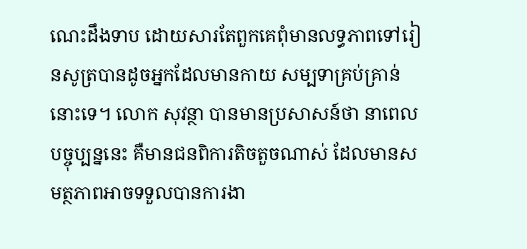ណេះដឹងទាប ដោយសារតែពួកគេពុំមានលទ្ធភាពទៅរៀនសូត្របានដូចអ្នកដែលមានកាយ សម្បទាគ្រប់គ្រាន់នោះទេ។ លោក សុវន្ថា បានមានប្រសាសន៍ថា នាពេលបច្ចុប្បន្ននេះ គឺមានជនពិការតិចតួចណាស់ ដែលមានសមត្ថភាពអាចទទួលបានការងា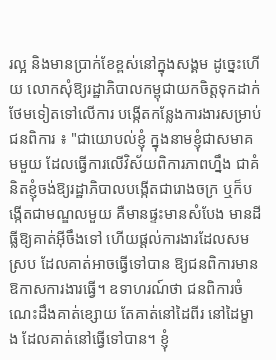រល្អ និងមានប្រាក់ខែខ្ពស់នៅក្នុងសង្គម ដូច្នេះហើយ លោកសុំឱ្យរដ្ឋាភិបាលកម្ពុជាយកចិត្តទុកដាក់ថែមទៀតទៅលើការ បង្កើតកន្លែងការងារសម្រាប់ជនពិការ ៖ "ជាយោបល់ខ្ញុំ ក្នុងនាមខ្ញុំជាសមាគមមួយ ដែលធ្វើការលើវិស័យពិការភាពហ្នឹង ជាគំនិតខ្ញុំចង់ឱ្យរដ្ឋាភិបាលបង្កើតជារោងចក្រ ឬក៏បង្កើតជាមណ្ឌលមួយ គឺមានផ្ទះមានសំបែង មានដីធ្លីឱ្យគាត់អ៊ីចឹងទៅ ហើយផ្ដល់ការងារដែលសមស្រប ដែលគាត់អាចធ្វើទៅបាន ឱ្យជនពិការមានឱកាសការងារធ្វើ។ ឧទាហរណ៍ថា ជនពិការចំណេះដឹងគាត់ខ្សោយ តែគាត់នៅដៃពីរ នៅដៃម្ខាង ដែលគាត់នៅធ្វើទៅបាន។ ខ្ញុំ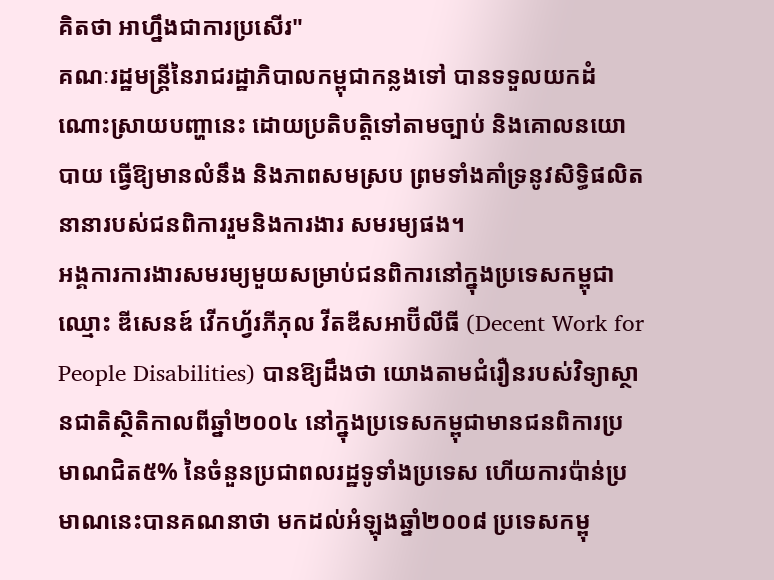គិតថា អាហ្នឹងជាការប្រសើរ"
គណៈរដ្ឋមន្ត្រីនៃរាជរដ្ឋាភិបាលកម្ពុជាកន្លងទៅ បានទទួលយកដំណោះស្រាយបញ្ហានេះ ដោយប្រតិបត្តិទៅតាមច្បាប់ និងគោលនយោបាយ ធ្វើឱ្យមានលំនឹង និងភាពសមស្រប ព្រមទាំងគាំទ្រនូវសិទ្ធិផលិតនានារបស់ជនពិការរួមនិងការងារ សមរម្យផង។
អង្គការការងារសមរម្យមួយសម្រាប់ជនពិការនៅក្នុងប្រទេសកម្ពុជា ឈ្មោះ ឌីសេនឌ៍ វើកហ្វ័រភីភុល វីតឌីសអាប៊ីលីធី (Decent Work for People Disabilities) បានឱ្យដឹងថា យោងតាមជំរឿនរបស់វិទ្យាស្ថានជាតិស្ថិតិកាលពីឆ្នាំ២០០៤ នៅក្នុងប្រទេសកម្ពុជាមានជនពិការប្រមាណជិត៥% នៃចំនួនប្រជាពលរដ្ឋទូទាំងប្រទេស ហើយការប៉ាន់ប្រមាណនេះបានគណនាថា មកដល់អំឡុងឆ្នាំ២០០៨ ប្រទេសកម្ពុ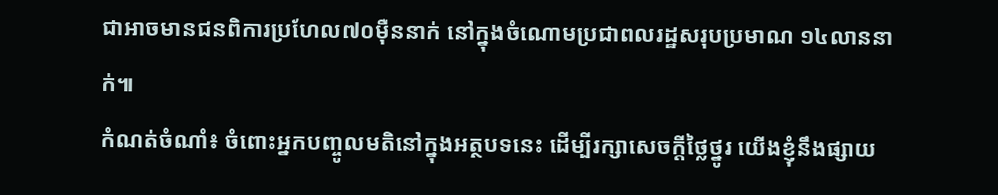ជាអាចមានជនពិការប្រហែល៧០ម៉ឺននាក់ នៅក្នុងចំណោមប្រជាពលរដ្ឋសរុបប្រមាណ ១៤លាននាក់៕
កំណត់ចំណាំ៖ ចំពោះអ្នកបញ្ចូលមតិនៅក្នុងអត្ថបទនេះ ដើម្បីរក្សាសេចក្ដីថ្លៃថ្នូរ យើងខ្ញុំនឹងផ្សាយ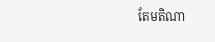តែមតិណា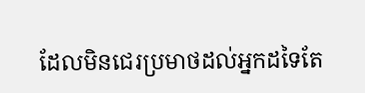ដែលមិនជេរប្រមាថដល់អ្នកដទៃតែ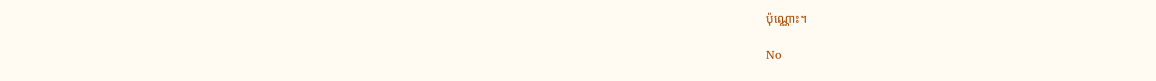ប៉ុណ្ណោះ។

No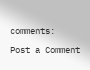comments:

Post a Comment